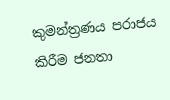කුමන්ත්‍රණය පරාජය කිරීම ජනතා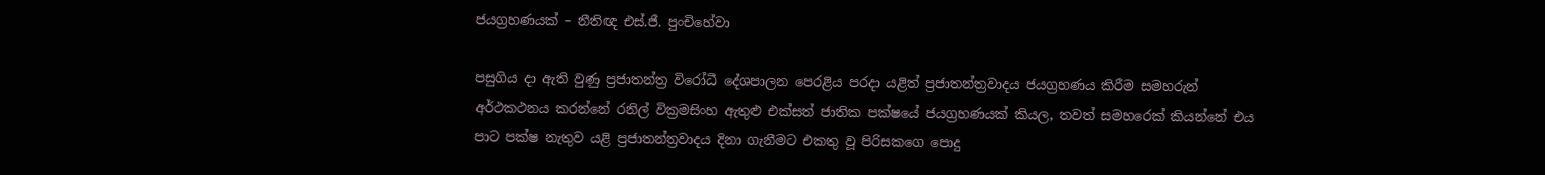ජයග්‍රහණයක් – නීතිඥ එස්.ජී. පුංචිහේවා

පසුගිය දා ඇති වුණු ප්‍රජාතන්ත්‍ර විරෝධී දේශපාලන පෙරළිය පරදා යළිත් ප්‍රජාතන්ත්‍රවාදය ජයග්‍රහණය කිරීම සමහරුන් අර්ථකථනය කරන්නේ රනිල් වික්‍රමසිංහ ඇතුළු එක්සත් ජාතික පක්ෂයේ ජයග්‍රහණයක් කියල, තවත් සමහරෙක් කියන්නේ එය පාට පක්ෂ නැතුව යළි ප්‍රජාතන්ත්‍රවාදය දිනා ගැනීමට එකතු වූ පිරිසකගෙ පොදු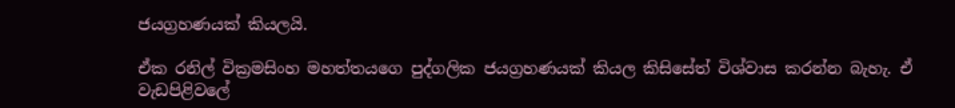ජයග්‍රහණයක් කියලයි.

ඒක රනිල් වික්‍රමසිංහ මහත්තයගෙ පුද්ගලික ජයග්‍රහණයක් කියල කිසිසේත් විශ්වාස කරන්න බැහැ. ඒ වැඩපිළිවලේ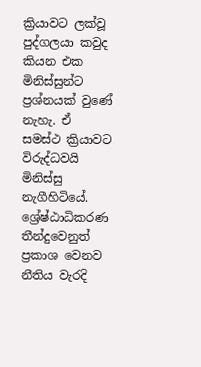ක්‍රියාවට ලක්වූ පුද්ගලයා කවුද කියන එක මිනිස්සුන්ට ප්‍රශ්නයක් වුණේ නැහැ. ඒ සමස්ථ ක්‍රියාවට විරුද්ධවයි මිනිස්සු නැගීහි‍ටියේ. ශ්‍රේෂ්ඨාධිකරණ තීන්දුවෙනුත් ප්‍රකාශ වෙනව නීතිය වැරදි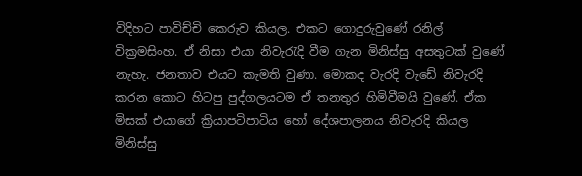විදිහට පාවිච්චි කෙරුව කියල. එකට ගොදුරුවුණේ රනිල් වික්‍රමසිංහ. ඒ නිසා එයා නිවැරැදි වීම ගැන මිනිස්සු අසතුටක් වුණේ නැහැ. ජනතාව එයට කැමති වුණා. මොකද වැරදි වැඩේ නිවැරදි කරන කොට හිටපු පුද්ගලයටම ඒ තනතුර හිමිවීමයි වුණේ. ඒක මිසක් එයාගේ ක්‍රියාපටිපාටිය හෝ දේශපාලනය නිවැරදි කියල මිනිස්සු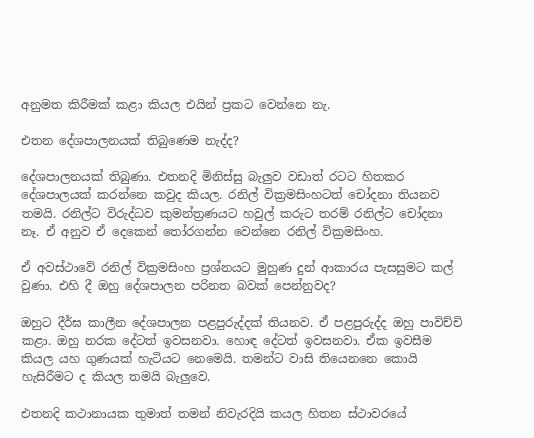අනුමත කිරීමක් කළා කියල එයින් ප්‍රකට වෙන්නෙ නැ.

එතන දේශපාලනයක් තිබුණෙම නැද්ද?

දේශපාලනයක් තිබුණා. එතනදි මිනිස්සු බැලුව වඩාත් රටට හිතකර දේශපාලයක් කරන්නෙ කවුද කියල. රනිල් වික්‍රමසිංහටත් චෝදනා තියනව තමයි. රනිල්ට විරුද්ධව කුමන්ත්‍රණයට හවුල් කරුට තරම් රනිල්ට චෝදනා නෑ. ඒ අනුව ඒ දෙකෙන් තෝරගන්න වෙන්නෙ රනිල් වික්‍රමසිංහ.

ඒ අවස්ථාවේ රනිල් වික්‍රමසිංහ ප්‍රශ්නයට මුහුණ දුන් ආකාරය පැසසුමට කල් වුණා. එහි දී ඔහු දේශපාලන පරිනත බවක් පෙන්නුවද?

ඔහුට දීර්ඝ කාලීන දේශපාලන පළපුරුද්දක් තියනව. ඒ පළපුරුද්ද ඔහු පාවිච්චි කළා. ඔහු නරක දේටත් ඉවසනවා. හොඳ දේටත් ඉවසනවා. ඒක ඉවසීම කියල යහ ගුණයක් හැටියට නෙමෙයි. තමන්ට වාසි තියෙනනෙ කොයි හැසිරීමට ද කියල තමයි බැලුවෙ.

එතනදි කථානායක තුමාත් තමන් නිවැරදියි කයල හිතන ස්ථාවරයේ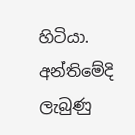හිටියා. අන්තිමේදි ලැබුණු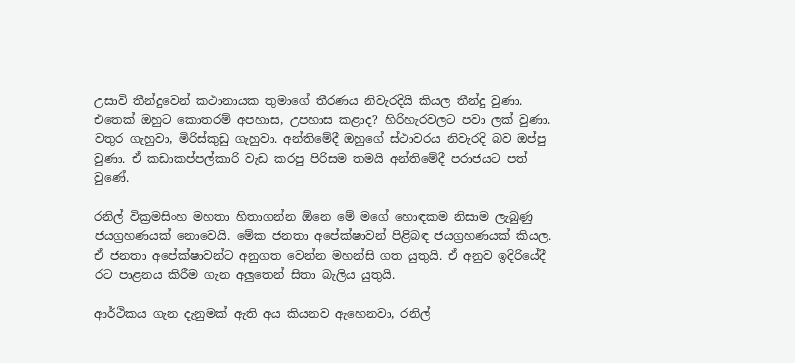උසාවි තීන්දුවෙන් කථානායක තුමාගේ තීරණය නිවැරදියි කියල තීන්දු වුණා. එතෙක් ඔහුට කොතරම් අපහාස, උපහාස කළාද? හිරිහැරවලට පවා ලක් වුණා. වතුර ගැහුවා, මිරිස්කුඩු ගැහුවා. අන්තිමේදී ඔහුගේ ස්ථාවරය නිවැරදි බව ඔප්පු වුණා. ඒ කඩාකප්පල්කාරි වැඩ කරපු පිරිසම තමයි අන්තිමේදී පරාජයට පත් වුණේ.

රනිල් වික්‍රමසිංහ මහතා හිතාගන්න ඕනෙ මේ මගේ හොඳකම නිසාම ලැබුණු ජයග්‍රහණයක් නොවෙයි. මේක ජනතා අපේක්ෂාවන් පිළිබඳ ජයග්‍රහණයක් කියල. ඒ ජනතා අපේක්ෂාවන්ට අනුගත වෙන්න මහන්සි ගත යුතුයි. ඒ අනුව ඉදිරියේදී රට පාළනය කිරීම ගැන අලුතෙන් සිතා බැලිය යුතුයි.

ආර්ථිකය ගැන දැනුමක් ඇති අය කියනව ඇහෙනවා, රනිල්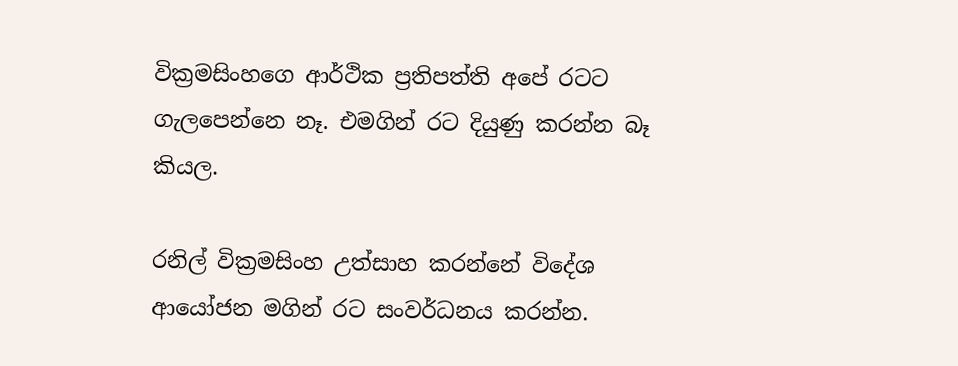වික්‍රමසිංහගෙ ආර්ථික ප්‍රතිපත්ති අපේ රටට ගැලපෙන්නෙ නෑ. එමගින් රට දියුණු කරන්න බෑ කියල.

රනිල් වික්‍රමසිංහ උත්සාහ කරන්නේ විදේශ ආයෝජන මගින් රට සංවර්ධනය කරන්න.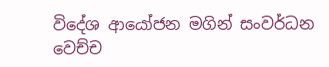විදේශ ආයෝජන මගින් සංවර්ධන වෙච්ච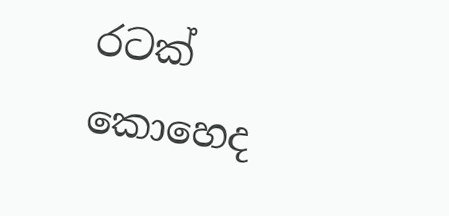රටක් කොහෙද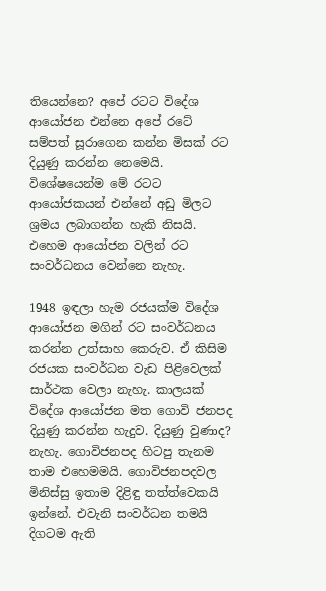තියෙන්නෙ? අපේ රටට විදේශ ආයෝජන එන්නෙ අපේ රටේ සම්පත් සූරාගෙන කන්න මිසක් රට දියුණු කරන්න නෙමෙයි. විශේෂයෙන්ම මේ රටට ආයෝජකයන් එන්නේ අඩු මිලට ශ්‍රමය ලබාගන්න හැකි නිසයි. එහෙම ආයෝජන වලින් රට සංවර්ධනය වෙන්නෙ නැහැ.

1948 ඉඳලා හැම රජයක්ම විදේශ ආයෝජන මගින් රට සංවර්ධනය කරන්න උත්සාහ කෙරුව. ඒ කිසිම රජයක සංවර්ධන වැඩ පිළිවෙලක් සාර්ථක වෙලා නැහැ. කාලයක් විදේශ ආයෝජන මත ගොවි ජනපද දියුණු කරන්න හැදුව. දියුණු වුණාද? නැහැ. ගොවිජනපද හිටපු තැනම තාම එහෙමමයි. ගොවිජනපදවල මිනිස්සු ඉතාම දිළිඳු තත්ත්වෙකයි ඉන්නේ. එවැනි සංවර්ධන තමයි දිගටම ඇති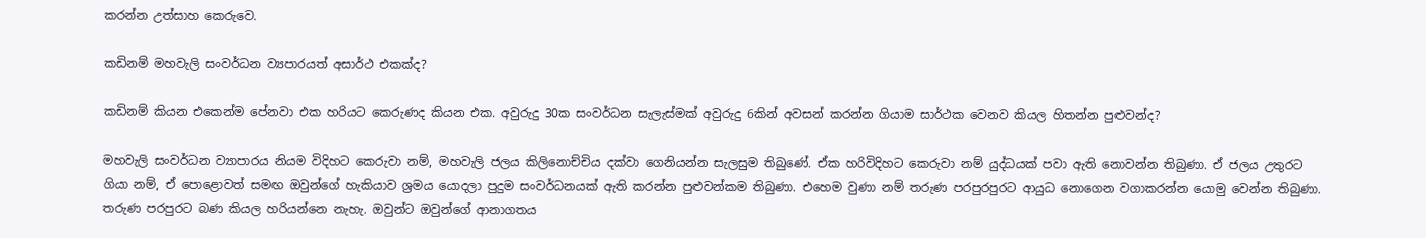කරන්න උත්සාහ කෙරුවෙ.

කඩිනම් මහවැලි සංවර්ධන ව්‍යපාරයත් අසාර්ථ එකක්ද?

කඩිනම් කියන එකෙන්ම පේනවා එක හරියට කෙරුණද කියන එක. අවුරුදු 30ක සංවර්ධන සැලැස්මක් අවුරුදු 6කින් අවසන් කරන්න ගියාම සාර්ථක වෙනව කියල හිතන්න පුළුවන්ද?

මහවැලි සංවර්ධන ව්‍යාපාරය නියම විදිහට කෙරුවා නම්, මහවැලි ජලය කිලිනොච්චිය දක්වා ගෙනියන්න සැලසුම තිබුණේ. ඒක හරිවිදිහට කෙරුවා නම් යුද්ධයක් පවා ඇති නොවන්න තිබුණා. ඒ ජලය උතුරට ගියා නම්, ඒ පොළොවත් සමඟ ඔවුන්ගේ හැකියාව ශ්‍රමය යොදලා පුදුම සංවර්ධනයක් ඇති කරන්න පුළුවන්කම තිබුණා. එහෙම වුණා නම් තරුණ පරපුරපුරට ආයුධ නොගෙන වගාකරන්න යොමු වෙන්න තිබුණා. තරුණ පරපුරට බණ කියල හරියන්නෙ නැහැ. ඔවුන්ට ඔවුන්ගේ ආනාගතය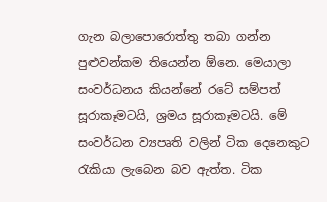ගැන බලාපොරොත්තු තබා ගන්න පුළුවන්කම තියෙන්න ඕනෙ. මෙයාලා සංවර්ධනය කියන්නේ රටේ සම්පත් සූරාකෑමටයි, ශ්‍රමය සූරාකෑමටයි. මේ සංවර්ධන ව්‍යපෘති වලින් ටික දෙනෙකුට රැකියා ලැබෙන බව ඇත්ත. ටික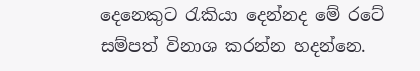දෙනෙකුට රැකියා දෙන්නද මේ රටේ සම්පත් විනාශ කරන්න හදන්නෙ.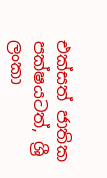එක්සත් ජාතික පක්ෂයටත්, ශ්‍රී ලංකා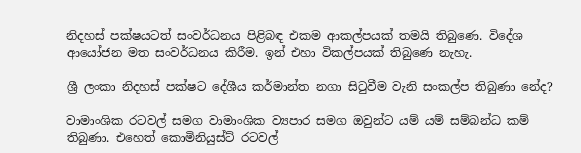නිදහස් පක්ෂයටත් සංවර්ධනය පිළිබඳ එකම ආකල්පයක් තමයි ති‍බුණෙ. විදේශ ආයෝජන මත සංවර්ධනය කිරීම. ඉන් එහා විකල්පයක් තිබුණෙ නැහැ.

ශ්‍රී ලංකා නිදහස් පක්ෂට දේශීය කර්මාන්ත නගා සිටුවීම වැනි සංකල්ප තිබුණා නේද?

වාමාංශික රටවල් සමග වාමාංශික ව්‍යපාර සමග ඔවුන්ට යම් යම් සම්බන්ධ කම් තිබුණා. එහෙත් කොමිනියුස්ට් රටවල්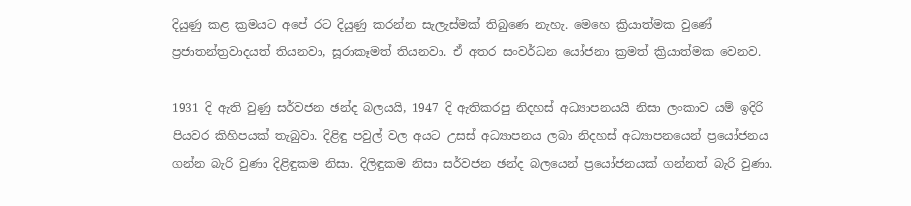දියුණු කළ ක්‍රමයට අපේ රට දියුණු කරන්න සැලැස්මක් තිබුණෙ නැහැ. මෙහෙ ක්‍රියාත්මක වුණේ ප්‍රජාතන්ත්‍රවාදයත් තියනවා, සූරාකෑමත් තියනවා. ඒ අතර සංවර්ධන යෝජනා ක්‍රමත් ක්‍රියාත්මක වෙනව.

1931 දි ඇති වුණු සර්වජන ඡන්ද බලයයි, 1947 දි ඇතිකරපු නිදහස් අධ්‍යාපනයයි නිසා ලංකාව යම් ඉදිරි පියවර කිහිපයක් තැබුවා. දිළිඳු පවුල් වල අයට උසස් අධ්‍යාපනය ලබා නිදහස් අධ්‍යාපනයෙන් ප්‍රයෝජනය ගන්න බැරි වුණා දිළිඳුකම නිසා. දිලිඳුකම නිසා සර්වජන ඡන්ද බලයෙන් ප්‍රයෝජනයක් ගන්නත් බැරි වුණා.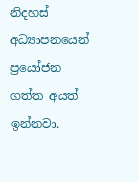නිදහස් අධ්‍යාපනයෙන් ප්‍රයෝජන ගත්ත අයත් ඉන්නවා.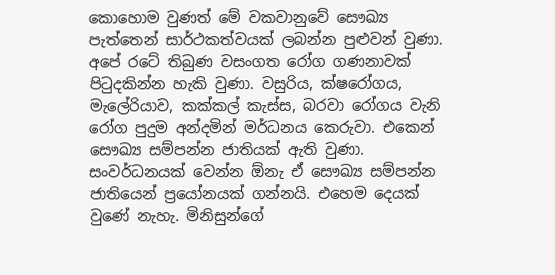කොහොම වුණත් මේ වකවානුවේ සෞඛ්‍ය පැත්තෙන් සාර්ථකත්වයක් ලබන්න පුළුවන් වුණා. අපේ රටේ තිබුණ වසංගත රෝග ගණනාවක් පිටුදකින්න හැකි වුණා. වසුරිය, ක්ෂරෝගය, මැලේරියාව, කක්කල් කැස්ස, බරවා රෝගය වැනි රෝග පුදුම අන්දමින් මර්ධනය කෙරුවා. එකෙන් සෞඛ්‍ය සම්පන්න ජාතියක් ඇති වුණා. සංවර්ධනයක් වෙන්න ඕ‍නැ ඒ සෞඛ්‍ය සම්පන්න ජාතියෙන් ප්‍රයෝනයක් ගන්නයි. එහෙම දෙයක් වුණේ නැහැ. මිනිසුන්ගේ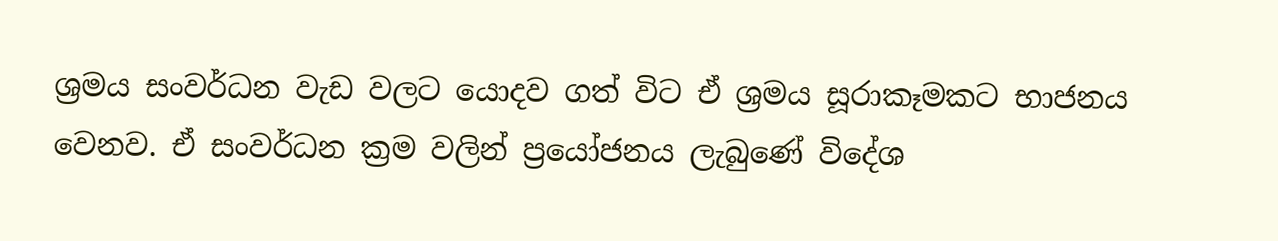ශ්‍රමය සංවර්ධන වැඩ වලට යොදව ගත් විට ඒ ශ්‍රමය සූරාකෑමකට භාජනය වෙනව. ඒ සංවර්ධන ක්‍රම වලින් ප්‍රයෝජනය ලැබුණේ විදේශ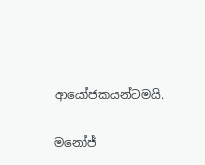ආයෝජකයන්ටමයි.

මනෝජ්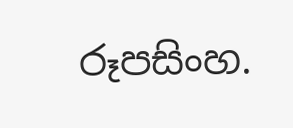රූපසිංහ.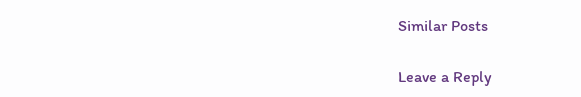Similar Posts

Leave a Reply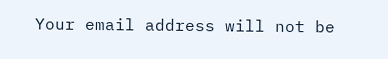Your email address will not be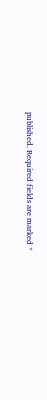published. Required fields are marked *